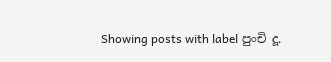Showing posts with label පුංචි දූ.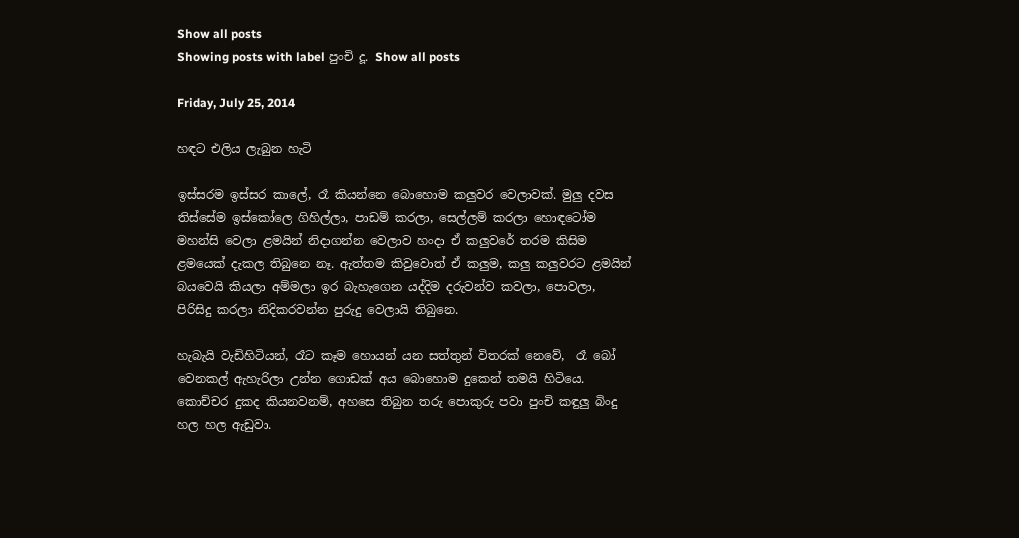Show all posts
Showing posts with label පුංචි දූ. Show all posts

Friday, July 25, 2014

හඳට එලිය ලැබුන හැටි

ඉස්සරම ඉස්සර කාලේ, රෑ කියන්නෙ බොහොම කලුවර වෙලාවක්. මුලු දවස තිස්සේම ඉස්කෝලෙ ගිහිල්ලා, පාඩම් කරලා, සෙල්ලම් කරලා හොඳටෝම මහන්සි වෙලා ළමයින් නිදාගන්න වෙලාව හංදා ඒ කලුවරේ තරම කිසිම ළමයෙක් දැකල තිබුනෙ නෑ. ඇත්තම කිවුවොත් ඒ කලුම, කලු කලුවරට ළමයින් බයවෙයි කියලා අම්මලා ඉර බැහැගෙන යද්දිම දරුවන්ව කවලා, පොවලා,  පිරිසිදු කරලා නිදිකරවන්න පුරුදු වෙලායි තිබුනෙ.

හැබැයි වැඩිහිටියන්, රෑට කෑම හොයන් යන සත්තුන් විතරක් නෙවේ,  රෑ බෝ වෙනකල් ඇහැරිලා උන්න ගොඩක් අය බොහොම දුකෙන් තමයි හිටියෙ. කොච්චර දුකද කියනවනම්, අහසෙ තිබුන තරු පොකුරු පවා පුංචි කඳුලු බිංදු හල හල ඇඩුවා.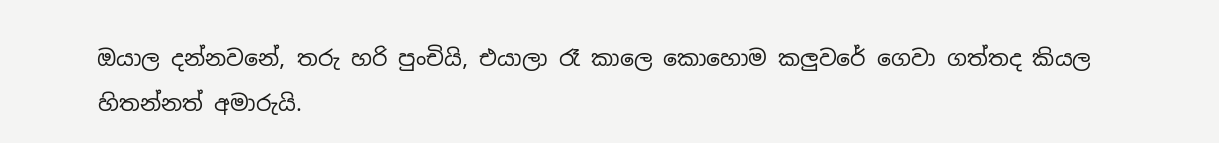ඔයාල දන්නවනේ, තරු හරි පුංචියි, එයාලා රෑ කාලෙ කොහොම කලුවරේ ගෙවා ගත්තද කියල හිතන්නත් අමාරුයි.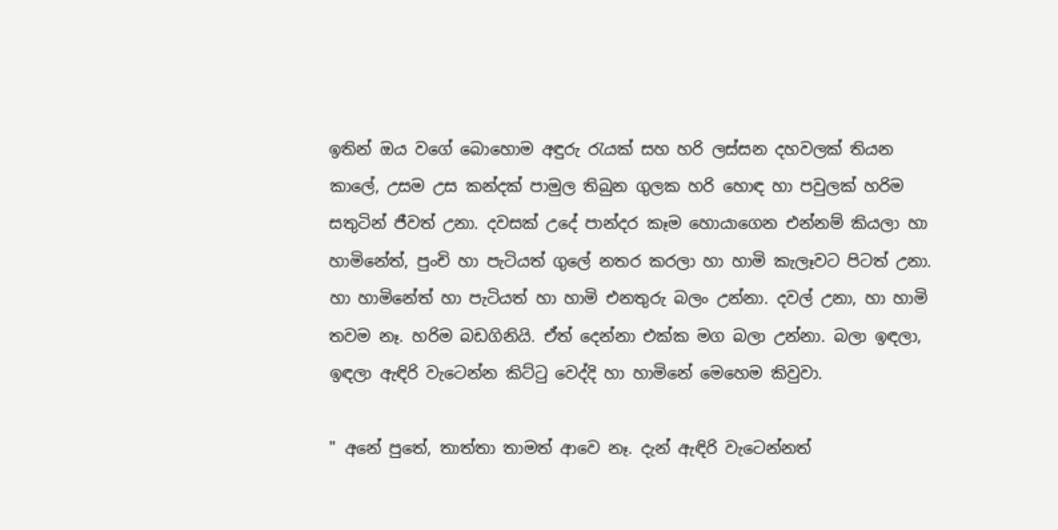ඉතින් ඔය වගේ බොහොම අඳුරු රැයක් සහ හරි ලස්සන දහවලක් තියන කාලේ, උසම උස කන්දක් පාමුල තිබුන ගුලක හරි හොඳ හා පවුලක් හරිම සතුටින් ජීවත් උනා. දවසක් උදේ පාන්දර කෑම හොයාගෙන එන්නම් කියලා හා හාමිනේත්, පුංචි හා පැටියත් ගුලේ නතර කරලා හා හාමි කැලෑවට පිටත් උනා. හා හාමිනේත් හා පැටියත් හා හාමි එනතුරු බලං උන්නා. දවල් උනා, හා හාමි තවම නෑ. හරිම බඩගිනියි. ඒත් දෙන්නා එක්ක මග බලා උන්නා. බලා ඉඳලා, ඉඳලා ඇඳිරි වැටෙන්න කිට්ටු වෙද්දි හා හාමිනේ මෙහෙම කිවුවා.

" අනේ පුතේ, තාත්තා තාමත් ආවෙ නෑ. දැන් ඇඳිරි වැටෙන්නත්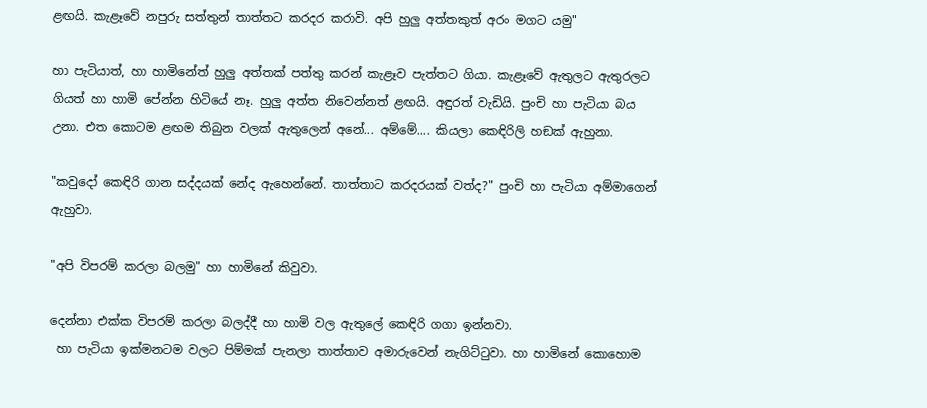ළඟයි. කැළෑවේ නපුරු සත්තුන් තාත්තට කරදර කරාවි. අපි හුලු අත්තකුත් අරං මගට යමු"

හා පැටියාත්, හා හාමිනේත් හුලු අත්තක් පත්තු කරන් කැළෑව පැත්තට ගියා. කැළෑවේ ඇතුලට ඇතුරලට ගියත් හා හාමි පේන්න හිටියේ නෑ. හුලු අත්ත නිවෙන්නත් ළඟයි. අඳුරත් වැඩියි. පුංචි හා පැටියා බය උනා. එත කොටම ළඟම තිබුන වලක් ඇතුලෙන් අනේ... අම්මේ.... කියලා කෙඳිරිලි හඞක් ඇහුනා.

"කවුදෝ කෙඳිරි ගාන සද්දයක් නේද ඇහෙන්නේ. තාත්තාට කරදරයක් වත්ද?" පුංචි හා පැටියා අම්මාගෙන් ඇහුවා.

"අපි විපරම් කරලා බලමු" හා හාමිනේ කිවුවා.

දෙන්නා එක්ක විපරම් කරලා බලද්දී හා හාමි වල ඇතුලේ කෙඳිරි ගගා ඉන්නවා.
 හා පැටියා ඉක්මනටම වලට පිම්මක් පැනලා තාත්තාව අමාරුවෙන් නැගිට්ටුවා. හා හාමිනේ කොහොම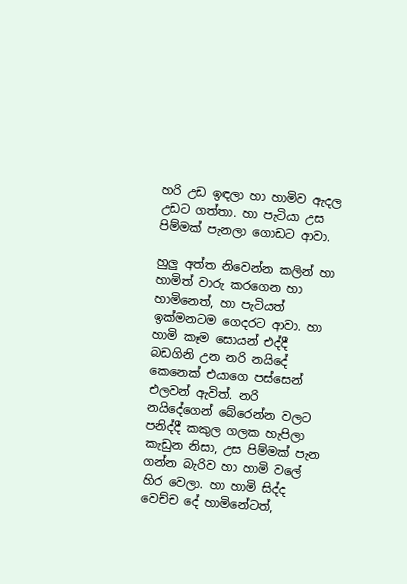හරි උඩ ඉඳලා හා හාමිව ඇදල උඩට ගත්තා. හා පැටියා උස පිම්මක් පැනලා ගොඩට ආවා.

හුලු අත්ත නිවෙන්න කලින් හා හාමිත් වාරු කරගෙන හා හාමිනෙත්, හා පැටියත් ඉක්මනටම ගෙදරට ආවා. හා හාමි කෑම සොයන් එද්දී බඩගිනි උන නරි නයිදේ කෙනෙක් එයාගෙ පස්සෙන් එලවන් ඇවිත්. නරි නයිදේගෙන් බේරෙන්න වලට පනිද්දී කකුල ගලක හැපිලා කැඩුන නිසා, උස පිම්මක් පැන ගන්න බැරිව හා හාමි වලේ හිර වෙලා. හා හාමි සිද්ද වෙච්ච දේ හාමිනේටත්,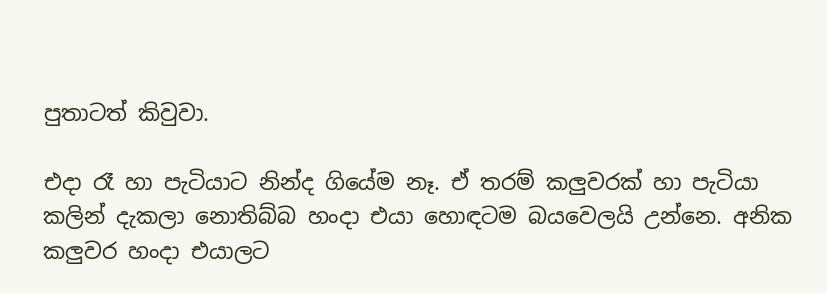පුතාටත් කිවුවා.

එදා රෑ හා පැටියාට නින්ද ගියේම නෑ. ඒ තරම් කලුවරක් හා පැටියා කලින් දැකලා නොතිබ්බ හංදා එයා හොඳටම බයවෙලයි උන්නෙ. අනික කලුවර හංදා එයාලට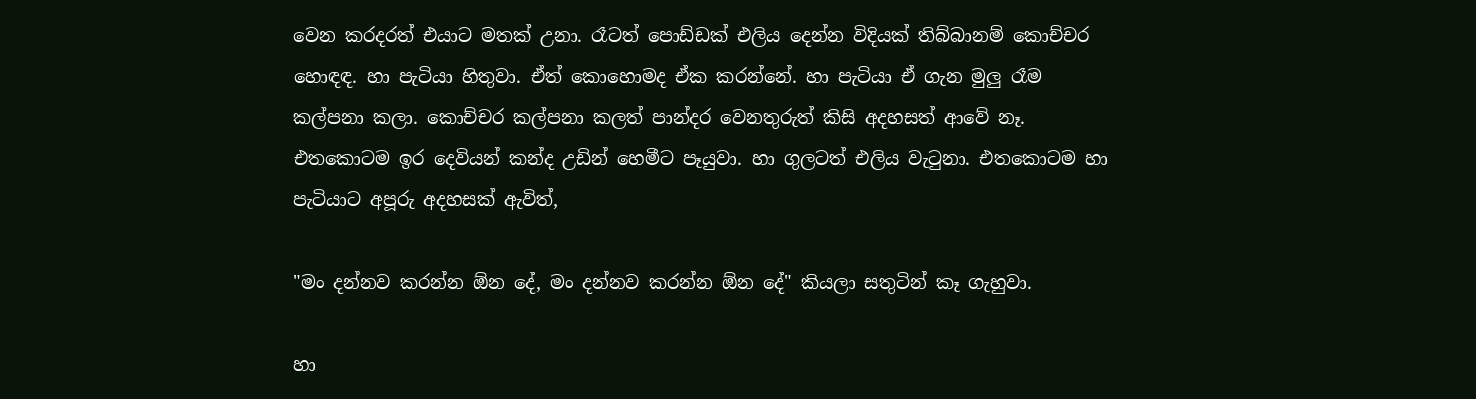වෙන කරදරත් එයාට මතක් උනා. රෑටත් පොඩ්ඩක් එලිය දෙන්න විදියක් තිබ්බානම් කොච්චර හොඳඳ. හා පැටියා හිතුවා. ඒත් කොහොමද ඒක කරන්නේ. හා පැටියා ඒ ගැන මුලු රෑම කල්පනා කලා. කොච්චර කල්පනා කලත් පාන්දර වෙනතුරුත් කිසි අදහසත් ආවේ නෑ. එතකොටම ඉර දෙවියන් කන්ද උඩින් හෙමීට පෑයුවා. හා ගුලටත් එලිය වැටුනා. එතකොටම හා පැටියාට අපූරු අදහසක් ඇවිත්,

"මං දන්නව කරන්න ඕන දේ, මං දන්නව කරන්න ඕන දේ" කියලා සතුටින් කෑ ගැහුවා.

හා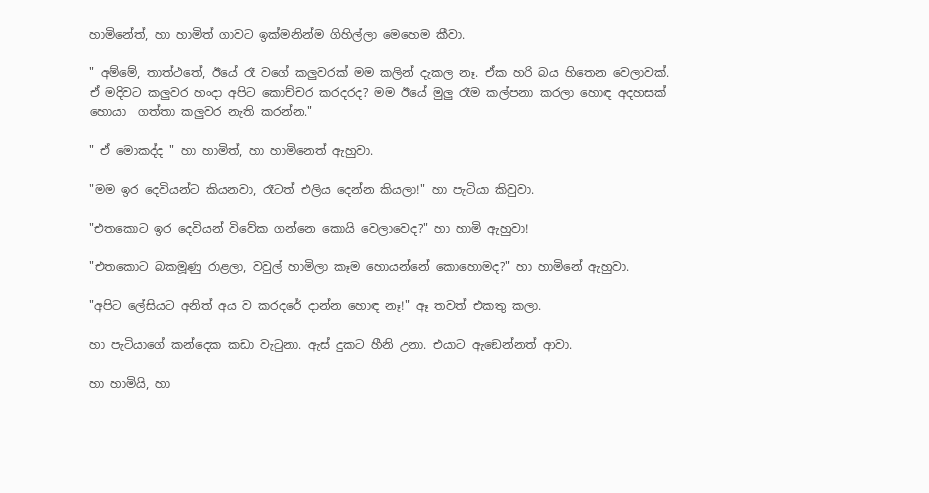හාමිනේත්, හා හාමිත් ගාවට ඉක්මනින්ම ගිහිල්ලා මෙහෙම කීවා.

" අම්මේ, තාත්ථතේ, ඊයේ රෑ වගේ කලුවරක් මම කලින් දැකල නෑ. ඒක හරි බය හිතෙන වෙලාවක්. ඒ මදිවට කලුවර හංදා අපිට කොච්චර කරදරද? මම ඊයේ මුලු රෑම කල්පනා කරලා හොඳ අදහසක් හොයා  ගත්තා කලුවර නැති කරන්න."

" ඒ මොකද්ද " හා හාමිත්, හා හාමිනෙත් ඇහුවා.

"මම ඉර දෙවියන්ට කියනවා, රෑටත් එලිය දෙන්න කියලා!" හා පැටියා කිවුවා.

"එතකොට ඉර දෙවියන් විවේක ගන්නෙ කොයි වෙලාවෙද?" හා හාමි ඇහුවා!

"එතකොට බකමූණු රාළලා, වවුල් හාමිලා කෑම හොයන්නේ කොහොමද?" හා හාමිනේ ඇහුවා.

"අපිට ලේසියට අනිත් අය ව කරදරේ දාන්න හොඳ නෑ!" ඈ තවත් එකතු කලා.

හා පැටියාගේ කන්දෙක කඩා වැටුනා. ඇස් දුකට හීනි උනා. එයාට ඇඞෙන්නත් ආවා.

හා හාමියි, හා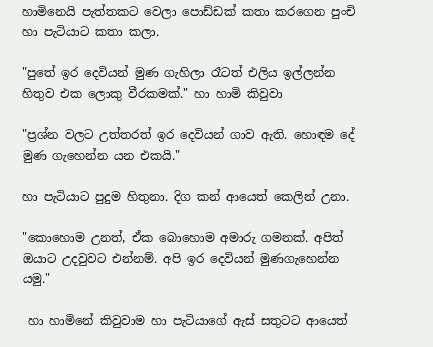හාමිනෙයි පැත්තකට වෙලා පොඩ්ඩක් කතා කරගෙන පුංචි හා පැටියාට කතා කලා.

"පුතේ ඉර දෙවියන් මුණ ගැහිලා රෑටත් එලිය ඉල්ලන්න හිතුව එක ලොකු වීරකමක්." හා හාමි කිවුවා

"ප්‍රශ්න වලට උත්තරත් ඉර දෙවියන් ගාව ඇති. හොඳම දේ මුණ ගැහෙන්න යන එකයි."

හා පැටියාට පුදුම හිතුනා. දිග කන් ආයෙත් කෙලින් උනා.

"කොහොම උනත්, ඒක බොහොම අමාරු ගමනක්. අපිත් ඔයාට උදවුවට එන්නම්. අපි ඉර දෙවියන් මුණගැහෙන්න යමු."

 හා හාමිනේ කිවුවාම හා පැටියාගේ ඇස් සතුටට ආයෙත්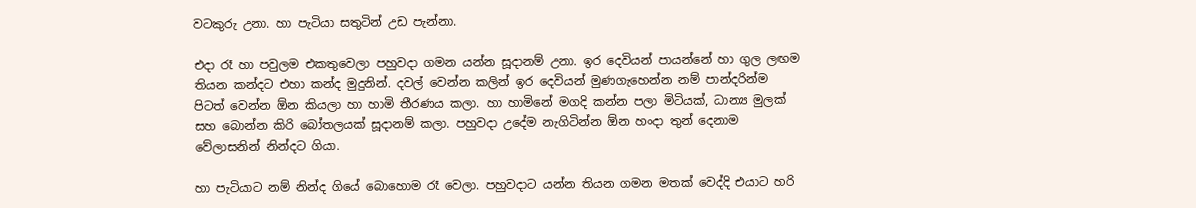වටකුරු උනා. හා පැටියා සතුටින් උඩ පැන්නා.

එදා රෑ හා පවුලම එකතුවෙලා පහුවදා ගමන යන්න සූදානම් උනා. ඉර දෙවියන් පායන්නේ හා ගුල ලඟම තියන කන්දට එහා කන්ද මුදුනින්. දවල් වෙන්න කලින් ඉර දෙවියන් මුණගැහෙන්න නම් පාන්දරින්ම පිටත් වෙන්න ඕන කියලා හා හාමි තීරණය කලා. හා හාමිනේ මගදි කන්න පලා මිටියක්, ධාන්‍ය මුලක් සහ බොන්න කිරි බෝතලයක් සූදානම් කලා. පහුවදා උදේම නැගිටින්න ඕන හංදා තුන් දෙනාම වේලාසනින් නින්දට ගියා.

හා පැටියාට නම් නින්ද ගියේ බොහොම රෑ වෙලා. පහුවදාට යන්න තියන ගමන මතක් වෙද්දි එයාට හරි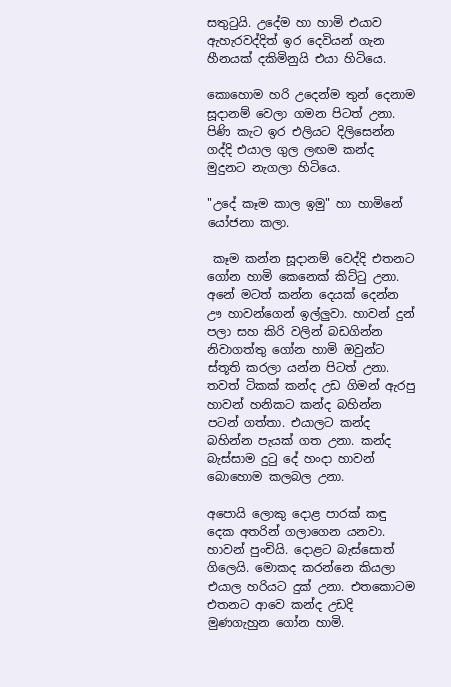සතුටුයි. උදේම හා හාමි එයාව ඇහැරවද්දිත් ඉර දෙවියන් ගැන හීනයක් දකිමිනුයි එයා හිටියෙ.

කොහොම හරි උදෙන්ම තුන් දෙනාම සූදානම් වෙලා ගමන පිටත් උනා. පිණි කැට ඉර එලියට දිලිසෙන්න ගද්දි එයාල ගුල ලඟම කන්ද මුදුනට නැගලා හිටියෙ.

"උදේ කෑම කාල ඉමු" හා හාමිනේ යෝජනා කලා.

 කෑම කන්න සූදානම් වෙද්දි එතනට ගෝන හාමි කෙනෙක් කිට්ටු උනා. අනේ මටත් කන්න දෙයක් දෙන්න ඌ හාවන්ගෙන් ඉල්ලුවා. හාවන් දුන් පලා සහ කිරි වලින් බඩගින්න නිවාගත්තු ගෝන හාමි ඔවුන්ට ස්තූති කරලා යන්න පිටත් උනා. තවත් ටිකක් කන්ද උඩ ගිමන් ඇරපු හාවන් හනිකට කන්ද බහින්න පටන් ගත්තා. එයාලට කන්ද බහින්න පැයක් ගත උනා. කන්ද බැස්සාම දුටු දේ හංදා හාවන් බොහොම කලබල උනා.

අපොයි ලොකු දොළ පාරක් කඳු දෙක අතරින් ගලාගෙන යනවා. හාවන් පුංචියි. දොළට බැස්සොත් ගිලෙයි. මොකද කරන්නෙ කියලා එයාල හරියට දුක් උනා. එතකොටම එතනට ආවෙ කන්ද උඩදි මුණගැහුන ගෝන හාමි.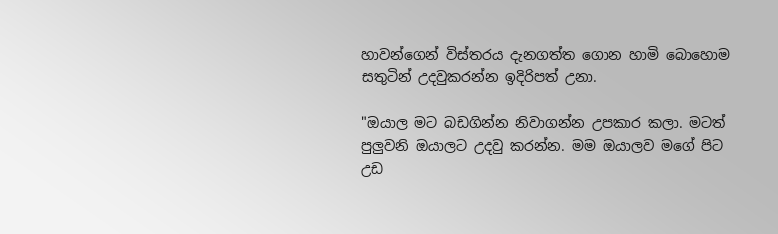හාවන්ගෙන් විස්තරය දැනගත්ත ගොන හාමි බොහොම සතුටින් උදවුකරන්න ඉදිරිපත් උනා.

"ඔයාල මට බඩගින්න නිවාගන්න උපකාර කලා. මටත් පුලුවනි ඔයාලට උදවු කරන්න. මම ඔයාලව මගේ පිට උඩ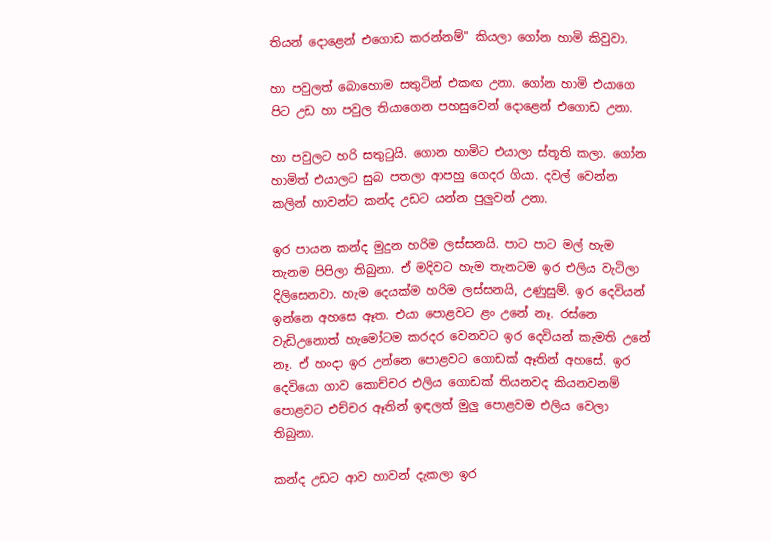තියන් දොළෙන් එගොඩ කරන්නම්" කියලා ගෝන හාමි කිවුවා.

හා පවුලත් බොහොම සතුටින් එකඟ උනා. ගෝන හාමි එයාගෙ පිට උඩ හා පවුල තියාගෙන පහසුවෙන් දොළෙන් එගොඩ උනා.

හා පවුලට හරි සතුටුයි. ගොන හාමිට එයාලා ස්තූති කලා. ගෝන හාමිත් එයාලට සුබ පතලා ආපහු ගෙදර ගියා. දවල් වෙන්න කලින් හාවන්ට කන්ද උඩට යන්න පුලුවන් උනා.

ඉර පායන කන්ද මුදුන හරිම ලස්සනයි. පාට පාට මල් හැම තැනම පිපිලා තිබුනා. ඒ මදිවට හැම තැනටම ඉර එලිය වැටිලා දිලිසෙනවා. හැම දෙයක්ම හරිම ලස්සනයි, උණුසුම්. ඉර දෙවියන් ඉන්නෙ අහසෙ ඈත. එයා පොළවට ළං උනේ නෑ. රස්නෙ වැඩිඋනොත් හැමෝටම කරදර වෙනවට ඉර දෙවියන් කැමති උනේ නෑ. ඒ හංදා ඉර උන්නෙ පොළවට ගොඩක් ඈතින් අහසේ. ඉර දෙවියො ගාව කොච්චර එලිය ගොඩක් තියනවද කියනවනම් පොළවට එච්චර ඈතින් ඉඳලත් මුලු පොළවම එලිය වෙලා තිබුනා.

කන්ද උඩට ආව හාවන් දැකලා ඉර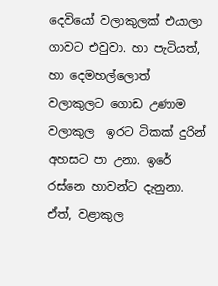දෙවියෝ වලාකුලක් එයාලා ගාවට එවුවා. හා පැටියත්, හා දෙමහල්ලොත් වලාකුලට ගොඩ උණාම වලාකුල  ඉරට ටිකක් දුරින් අහසට පා උනා. ඉරේ රස්නෙ හාවන්ට දැනුනා. ඒත්, වළාකුල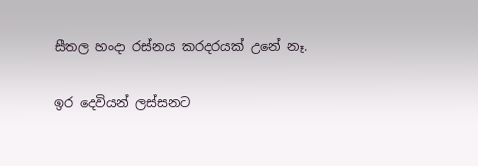සීතල හංදා රස්නය කරදරයක් උනේ නෑ.

ඉර දෙවියන් ලස්සනට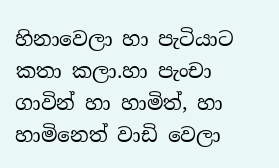හිනාවෙලා හා පැටියාට කතා කලා.හා පැංචා ගාවින් හා හාමිත්, හා හාමිනෙත් වාඩි වෙලා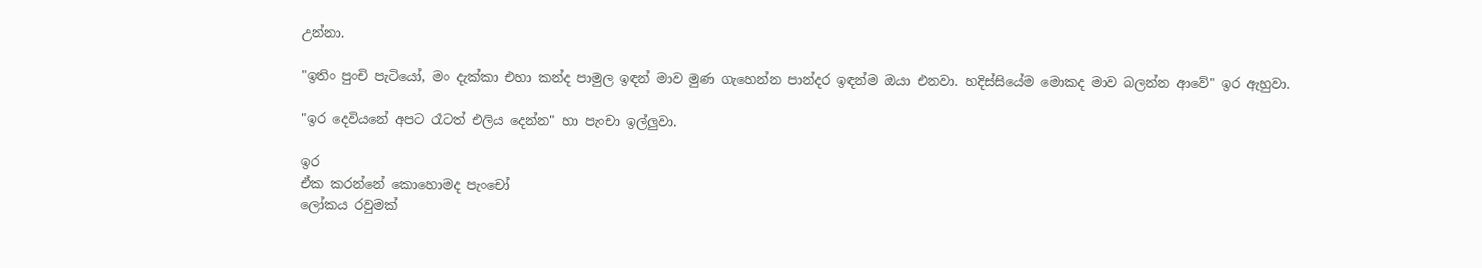උන්නා.

"ඉතිං පුංචි පැටියෝ, මං දැක්කා එහා කන්ද පාමුල ඉඳන් මාව මුණ ගැහෙන්න පාන්දර ඉඳන්ම ඔයා එනවා. හදිස්සියේම මොකද මාව බලන්න ආවේ" ඉර ඇහුවා.

"ඉර දෙවියනේ අපට රෑටත් එලිය දෙන්න" හා පැංචා ඉල්ලුවා.

ඉර
ඒක කරන්නේ කොහොමද පැංචෝ
ලෝකය රවුමක්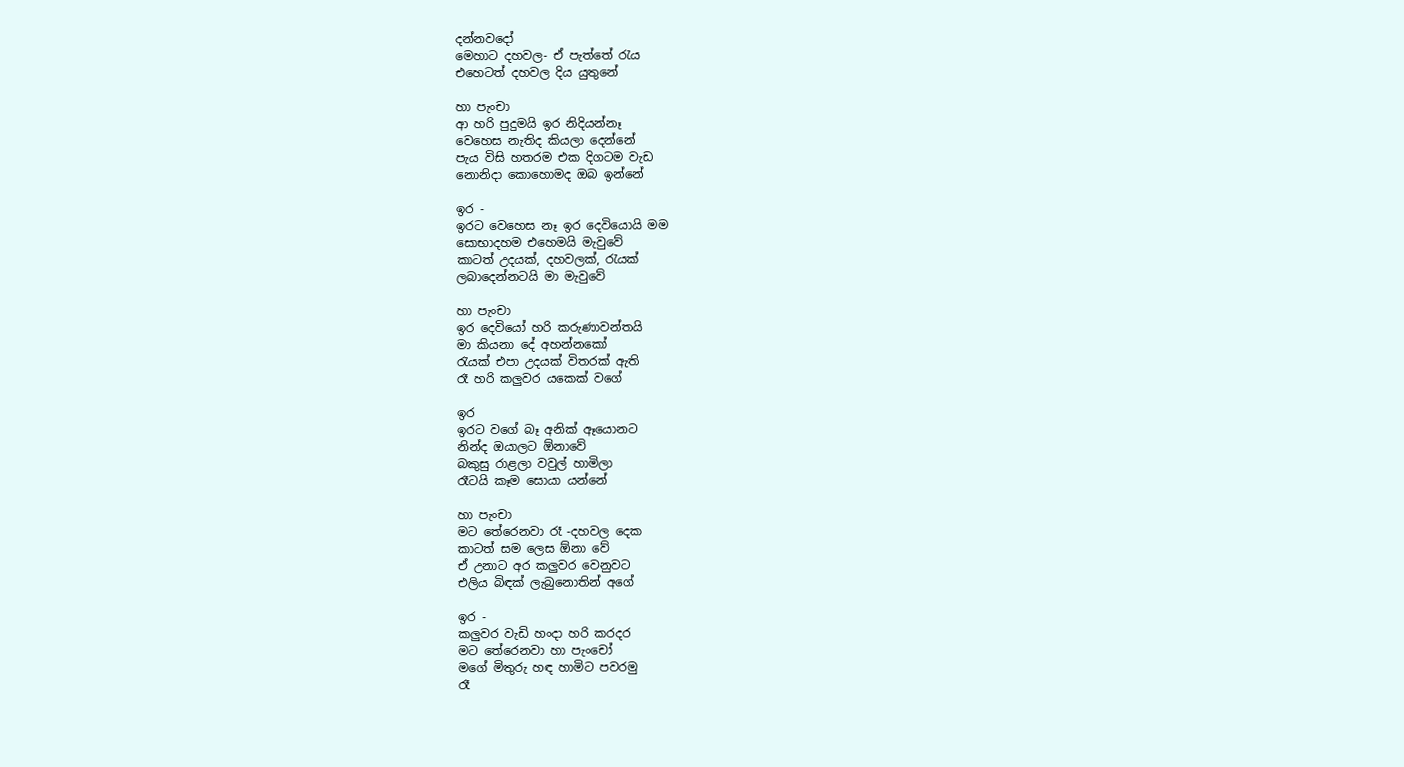දන්නවදෝ
මෙහාට දහවල- ඒ පැත්තේ රැය
එහෙටත් දහවල දිය යුතුනේ

හා පැංචා
ආ හරි පුදුමයි ඉර නිදියන්නෑ
වෙහෙස නැතිද කියලා දෙන්නේ
පැය විසි හතරම එක දිගටම වැඩ
නොනිදා කොහොමද ඔබ ඉන්නේ

ඉර -
ඉරට වෙහෙස නෑ ඉර දෙවියොයි මම
සොභාදහම එහෙමයි මැවුවේ
කාටත් උදයක්, දහවලක්, රැයක්
ලබාදෙන්නටයි මා මැවුවේ

හා පැංචා
ඉර දෙවියෝ හරි කරුණාවන්තයි
මා කියනා දේ අහන්නකෝ
රැයක් එපා උදයක් විතරක් ඇති
රෑ හරි කලුවර යකෙක් වගේ

ඉර
ඉරට වගේ බෑ අනික් ඈයොනට
නින්ද ඔයාලට ඕනාවේ
බකුසු රාළලා වවුල් හාමිලා
රෑටයි කෑම සොයා යන්නේ

හා පැංචා
මට තේරෙනවා රෑ -දහවල දෙක
කාටත් සම ලෙස ඕනා වේ
ඒ උනාට අර කලුවර වෙනුවට
එලිය බිඳක් ලැබුනොතින් අගේ

ඉර -
කලුවර වැඩි හංදා හරි කරදර
මට තේරෙනවා හා පැංචෝ
මගේ මිතුරු හඳ හාමිට පවරමු
රෑ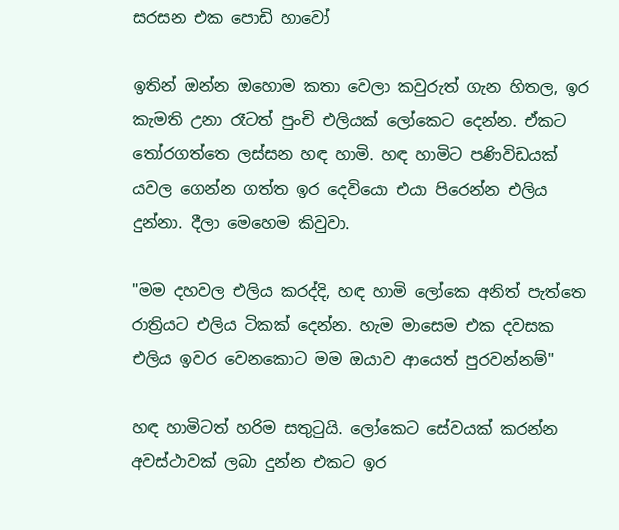සරසන එක පොඩි හාවෝ

ඉතින් ඔන්න ඔහොම කතා වෙලා කවුරුත් ගැන හිතල, ඉර කැමති උනා රෑටත් පුංචි එලියක් ලෝකෙට දෙන්න. ඒකට තෝරගත්තෙ ලස්සන හඳ හාමි. හඳ හාමිට පණිවිඩයක් යවල ගෙන්න ගත්ත ඉර දෙවියො එයා පිරෙන්න එලිය දුන්නා. දීලා මෙහෙම කිවුවා.

"මම දහවල එලිය කරද්දි, හඳ හාමි ලෝකෙ අනිත් පැත්තෙ රාත්‍රියට එලිය ටිකක් දෙන්න. හැම මාසෙම එක දවසක එලිය ඉවර වෙනකොට මම ඔයාව ආයෙත් පුරවන්නම්"

හඳ හාමිටත් හරිම සතුටුයි. ලෝකෙට සේවයක් කරන්න අවස්ථාවක් ලබා දුන්න එකට ඉර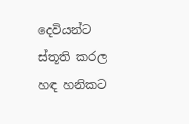දෙවියන්ට ස්තූති කරල හඳ හනිකට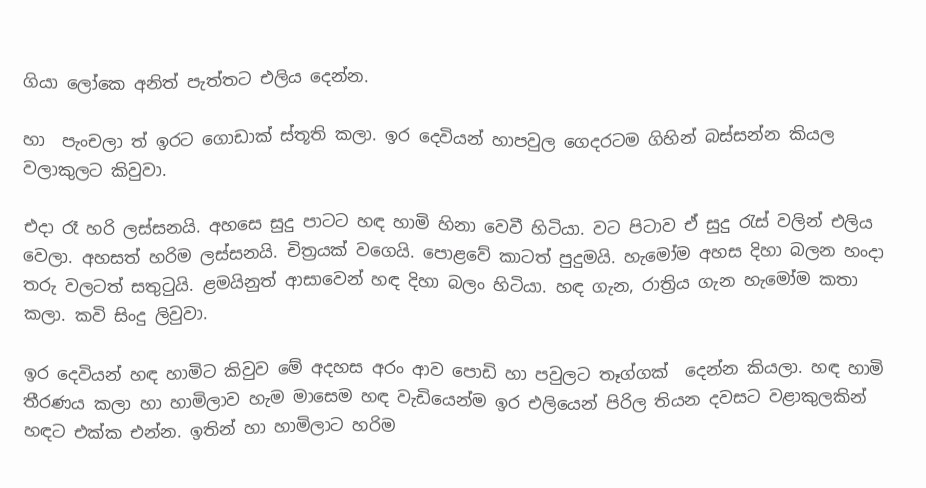ගියා ලෝකෙ අනිත් පැත්තට එලිය දෙන්න.

හා  පැංචලා ත් ඉරට ගොඩාක් ස්තූති කලා. ඉර දෙවියන් හාපවුල ගෙදරටම ගිහින් බස්සන්න කියල වලාකුලට කිවුවා.

එදා රෑ හරි ලස්සනයි. අහසෙ සුදු පාටට හඳ හාමි හිනා වෙවී හිටියා. වට පිටාව ඒ සුදු රැස් වලින් එලිය වෙලා. අහසත් හරිම ලස්සනයි. චිත්‍රයක් වගෙයි. පොළවේ කාටත් පුදුමයි. හැමෝම අහස දිහා බලන හංදා තරු වලටත් සතුටුයි. ළමයිනුත් ආසාවෙන් හඳ දිහා බලං හිටියා. හඳ ගැන, රාත්‍රිය ගැන හැමෝම කතා කලා. කවි සිංදු ලිවුවා.

ඉර දෙවියන් හඳ හාමිට කිවුව මේ අදහස අරං ආව පොඩි හා පවුලට තෑග්ගක්  දෙන්න කියලා. හඳ හාමි තීරණය කලා හා හාමිලාව හැම මාසෙම හඳ වැඩියෙන්ම ඉර එලියෙන් පිරිල තියන දවසට වළාකුලකින් හඳට එක්ක එන්න. ඉතින් හා හාමිලාට හරිම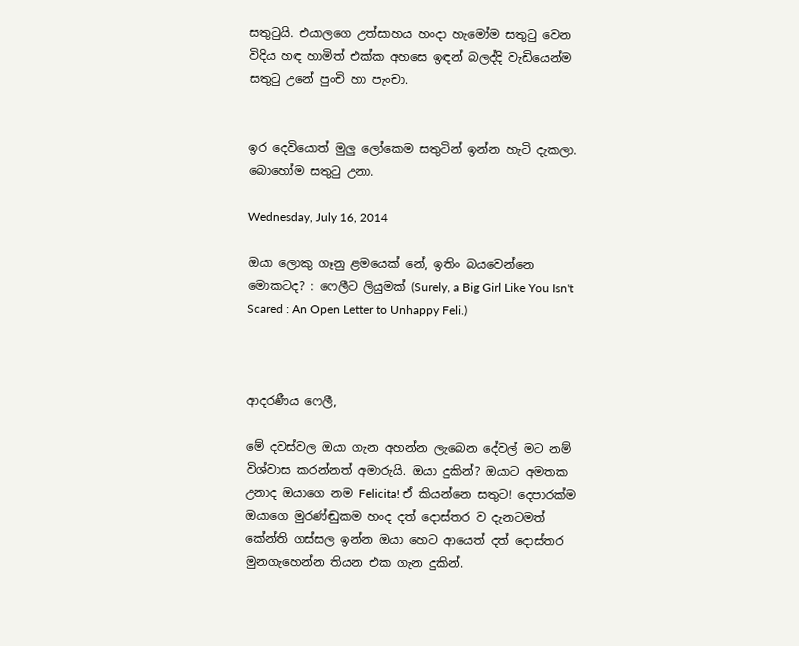සතුටුයි. එයාලගෙ උත්සාහය හංදා හැමෝම සතුටු වෙන විදිය හඳ හාමිත් එක්ක අහසෙ ඉඳන් බලද්දි වැඩියෙන්ම සතුටු උනේ පුංචි හා පැංචා.


ඉර දෙවියොත් මුලු ලෝකෙම සතුටින් ඉන්න හැටි දැකලා. බොහෝම සතුටු උනා.

Wednesday, July 16, 2014

ඔයා ලොකු ගෑනු ළමයෙක් නේ, ඉතිං බයවෙන්නෙ මොකටද? : ෆෙලීට ලියුමක් (Surely, a Big Girl Like You Isn't Scared : An Open Letter to Unhappy Feli.)



ආදරණීය ෆෙලී,

මේ දවස්වල ඔයා ගැන අහන්න ලැබෙන දේවල් මට නම් විශ්වාස කරන්නත් අමාරුයි. ඔයා දුකින්? ඔයාට අමතක උනාද ඔයාගෙ නම Felicita! ඒ කියන්නෙ සතුට! දෙපාරක්ම ඔයාගෙ මුරණ්ඬුකම හංද දත් දොස්තර ව දැනටමත් කේන්ති ගස්සල ඉන්න ඔයා හෙට ආයෙත් දත් දොස්තර මුනගැහෙන්න තියන එක ගැන දුකින්.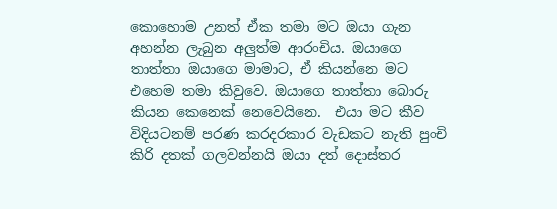කොහොම උනත් ඒක තමා මට ඔයා ගැන අහන්න ලැබුන අලුත්ම ආරංචිය. ඔයාගෙ තාත්තා ඔයාගෙ මාමාට, ඒ කියන්නෙ මට එහෙම තමා කිවුවෙ. ඔයාගෙ තාත්තා බොරු කියන කෙනෙක් නෙවෙයිනෙ.  එයා මට කීව විදියටනම් පරණ කරදරකාර වැඩකට නැති පුංචි කිරි දතක් ගලවන්නයි ඔයා දත් දොස්තර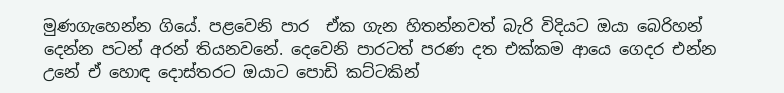මුණගැහෙන්න ගියේ. පළවෙනි පාර  ඒක ගැන හිතන්නවත් බැරි විදියට ඔයා බෙරිහන් දෙන්න පටන් අරන් තියනවනේ. දෙවෙනි පාරටත් පරණ දත එක්කම ආයෙ ගෙදර එන්න උනේ ඒ හොඳ දොස්තරට ඔයාට පොඩි කට්ටකින්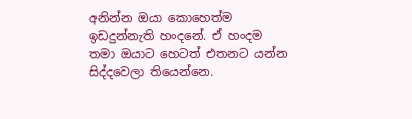අනින්න ඔයා කොහෙත්ම ඉඩදුන්නැති හංදනේ. ඒ හංදම තමා ඔයාට හෙටත් එතනට යන්න සිද්දවෙලා තියෙන්නෙ.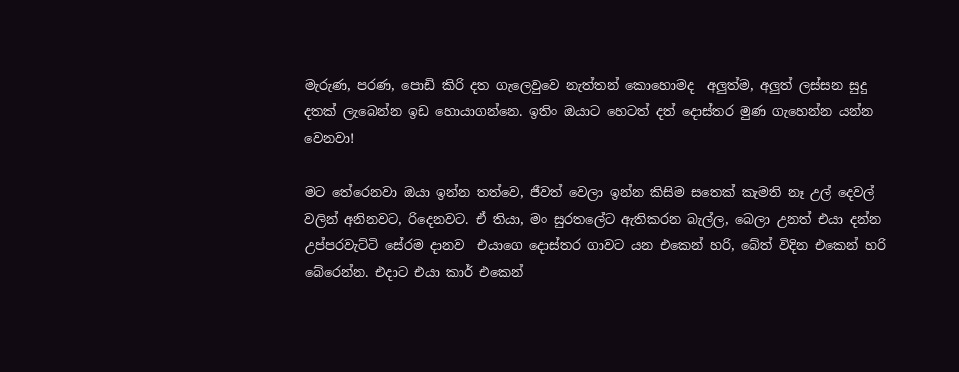මැරුණ, පරණ, පොඩි කිරි දත ගැලෙවුවෙ නැත්තන් කොහොමද  අලුත්ම, අලුත් ලස්සන සුදු දතක් ලැබෙන්න ඉඩ හොයාගන්නෙ. ඉතිං ඔයාට හෙටත් දත් දොස්තර මුණ ගැහෙන්න යන්න වෙනවා!

මට තේරෙනවා ඔයා ඉන්න තත්වෙ, ජීවත් වෙලා ඉන්න කිසිම සතෙක් කැමති නෑ උල් දෙවල් වලින් අනිනවට, රිදෙනවට. ඒ තියා, මං සුරතලේට ඇතිකරන බැල්ල, බෙලා උනත් එයා දන්න උප්පරවැට්ටි සේරම දානව  එයාගෙ දොස්තර ගාවට යන එකෙන් හරි, බේත් විදින එකෙන් හරි බේරෙන්න. එදාට එයා කාර් එකෙන්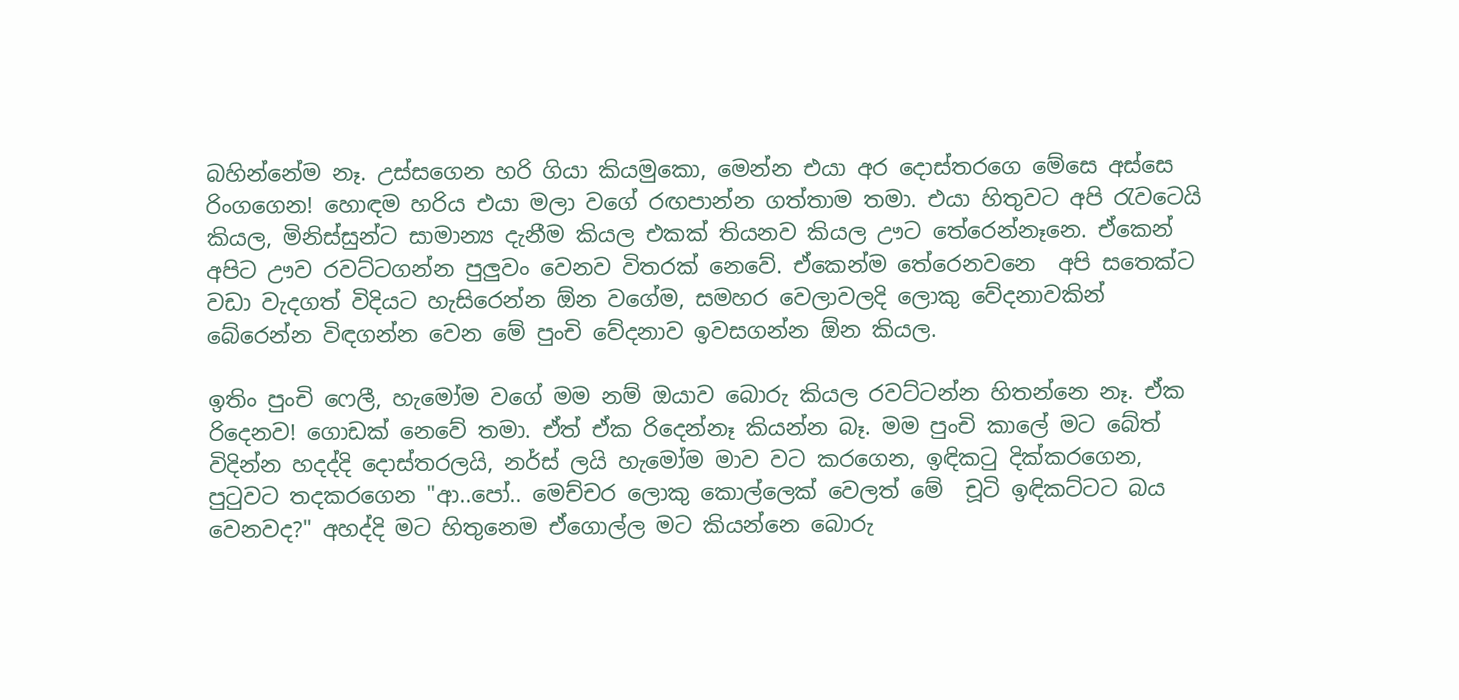බහින්නේම නෑ. උස්සගෙන හරි ගියා කියමුකො, මෙන්න එයා අර දොස්තරගෙ මේසෙ අස්සෙ රිංගගෙන! හොඳම හරිය එයා මලා වගේ රඟපාන්න ගත්තාම තමා. එයා හිතුවට අපි රැවටෙයි කියල, මිනිස්සුන්ට සාමාන්‍ය දැනීම කියල එකක් තියනව කියල ඌට තේරෙන්නෑනෙ. ඒකෙන් අපිට ඌව රවට්ටගන්න පුලුවං වෙනව විතරක් නෙවේ. ඒකෙන්ම තේරෙනවනෙ  අපි සතෙක්ට වඩා වැදගත් විදියට හැසිරෙන්න ඕන වගේම, සමහර වෙලාවලදි ලොකු වේදනාවකින් බේරෙන්න විඳගන්න වෙන මේ පුංචි වේදනාව ඉවසගන්න ඕන කියල.

ඉතිං පුංචි ෆෙලී, හැමෝම වගේ මම නම් ඔයාව බොරු කියල රවට්ටන්න හිතන්නෙ නෑ. ඒක රිදෙනව! ගොඩක් නෙවේ තමා. ඒත් ඒක රිදෙන්නෑ කියන්න බෑ. මම පුංචි කාලේ මට බේත් විදින්න හදද්දි දොස්තරලයි, නර්ස් ලයි හැමෝම මාව වට කරගෙන, ඉඳිකටු දික්කරගෙන, පුටුවට තදකරගෙන "ආ..පෝ.. මෙච්චර ලොකු කොල්ලෙක් වෙලත් මේ  චූටි ඉඳිකට්ටට බය වෙනවද?" අහද්දි මට හිතුනෙම ඒගොල්ල මට කියන්නෙ බොරු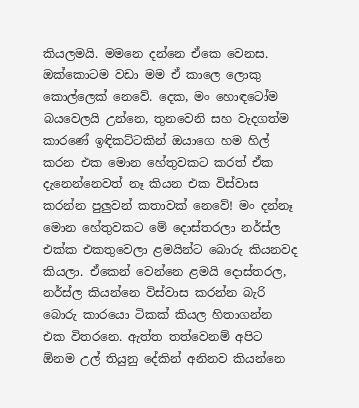කියලමයි. මමනෙ දන්නෙ ඒකෙ වෙනස. ඔක්කොටම වඩා මම ඒ කාලෙ ලොකු කොල්ලෙක් නෙවේ. දෙක, මං හොඳටෝම බයවෙලයි උන්නෙ, තුනවෙනි සහ වැදගත්ම කාරණේ ඉඳිකට්ටකින් ඔයාගෙ හම හිල් කරන එක මොන හේතුවකට කරත් ඒක දැනෙන්නෙවත් නෑ කියන එක විස්වාස කරන්න පුලුවන් කතාවක් නෙවේ! මං දන්නෑ මොන හේතුවකට මේ දොස්තරලා නර්ස්ල එක්ක එකතුවෙලා ළමයින්ට බොරු කියනවද කියලා. ඒකෙන් වෙන්නෙ ළමයි දොස්තරල, නර්ස්ල කියන්නෙ විස්වාස කරන්න බැරි බොරු කාරයො ටිකක් කියල හිතාගන්න එක විතරනෙ. ඇත්ත තත්වෙනම් අපිට ඕනම උල් තියුනු දේකින් අනිනව කියන්නෙ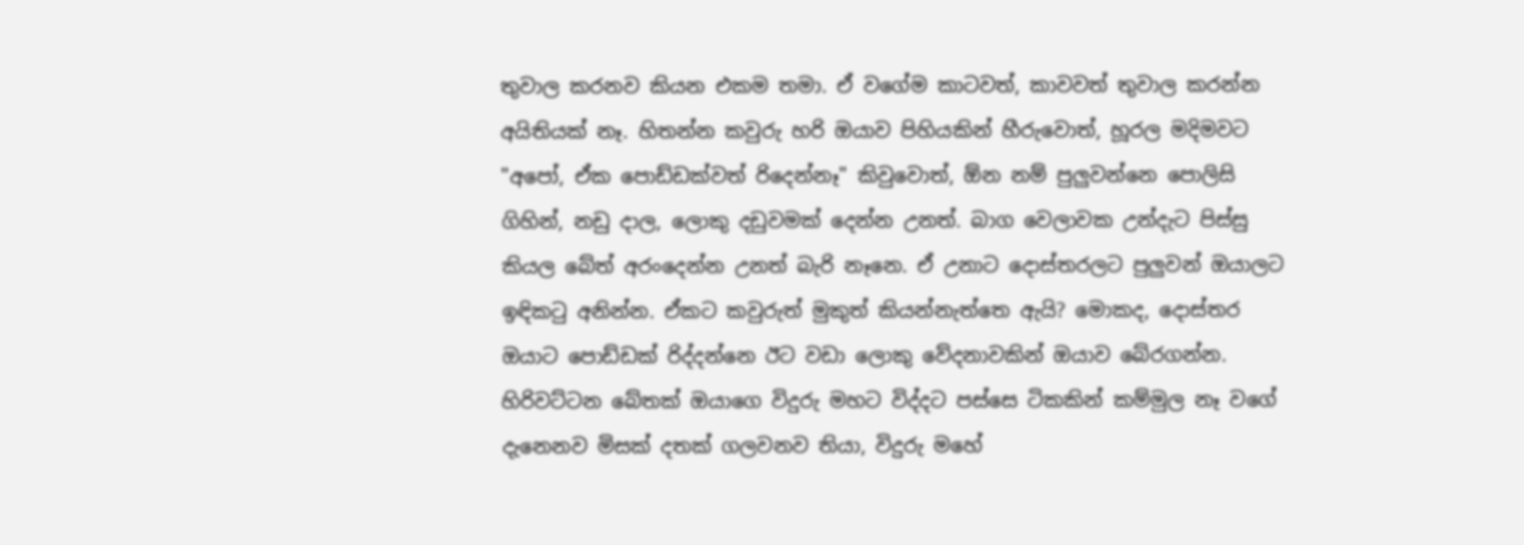තුවාල කරනව කියන එකම තමා. ඒ වගේම කාටවත්, කාවවත් තුවාල කරන්න අයිතියක් නෑ. හිතන්න කවුරු හරි ඔයාව පිහියකින් හීරුවොත්, හූරල මදිමවට "අපෝ, ඒක පොඩ්ඩක්වත් රිදෙන්නෑ" කිවුවොත්, ඕන නම් පුලුවන්නෙ පොලිසි ගිහින්, නඩු දාල, ලොකු දඩුවමක් දෙන්න උනත්. බාග වෙලාවක උන්දැට පිස්සු කියල බේත් අරංදෙන්න උනත් බැරි නෑනෙ. ඒ උනාට දොස්තරලට පුලුවන් ඔයාලට ඉඳිකටු අනින්න. ඒකට කවුරුත් මුකුත් කියන්නැත්තෙ ඇයි? මොකද, දොස්තර ඔයාට පොඩ්ඩක් රිද්දන්නෙ ඊට වඩා ලොකු වේදනාවකින් ඔයාව බේරගන්න. හිරිවට්ටන බේතක් ඔයාගෙ විදුරු මහට විද්දට පස්සෙ ටිකකින් කම්මුල නෑ වගේ දැනෙනව මිසක් දතක් ගලවනව තියා, විදුරු මහේ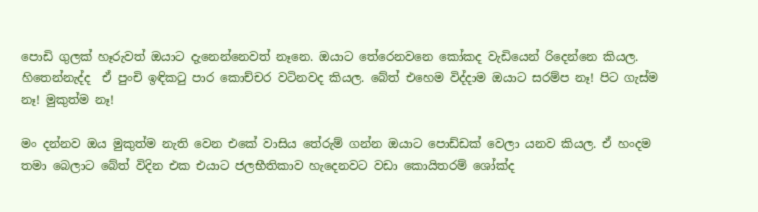පොඩි ගුලක් හෑරුවත් ඔයාට දැනෙන්නෙවත් නෑනෙ. ඔයාට තේරෙනවනෙ කෝකද වැඩියෙන් රිදෙන්නෙ කියල. හිතෙන්නැද්ද  ඒ පුංචි ඉඳිකටු පාර කොච්චර වටිනවද කියල. බේත් එහෙම විද්දාම ඔයාට සරම්ප නෑ! පිට ගැස්ම නෑ! මුකුත්ම නෑ!

මං දන්නව ඔය මුකුත්ම නැති වෙන එකේ වාසිය තේරුම් ගන්න ඔයාට පොඩ්ඩක් වෙලා යනව කියල. ඒ හංදම තමා බෙලාට බේත් විදින එක එයාට ජලභීතිකාව හැදෙනවට වඩා කොයිතරම් ශෝක්ද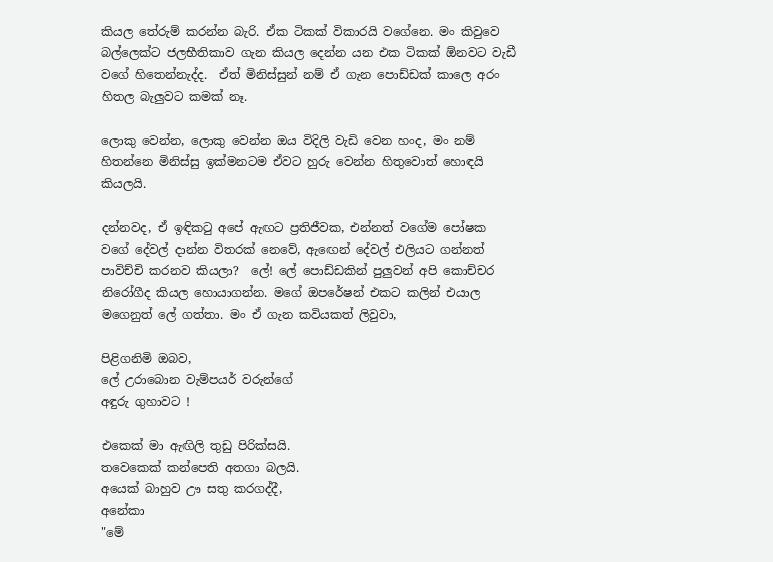කියල තේරුම් කරන්න බැරි. ඒක ටිකක් විකාරයි වගේනෙ. මං කිවුවෙ බල්ලෙක්ට ජලභීතිකාව ගැන කියල දෙන්න යන එක ටිකක් ඕනවට වැඩී වගේ හිතෙන්නැද්ද.  ඒත් මිනිස්සුන් නම් ඒ ගැන පොඩ්ඩක් කාලෙ අරං හිතල බැලුවට කමක් නෑ.

ලොකු වෙන්න, ලොකු වෙන්න ඔය විදිලි වැඩි වෙන හංද, මං නම් හිතන්නෙ මිනිස්සු ඉක්මනටම ඒවට හුරු වෙන්න හිතුවොත් හොඳයි කියලයි.

දන්නවද, ඒ ඉඳිකටු අපේ ඇඟට ප්‍රතිජීවක, එන්නත් වගේම පෝෂක වගේ දේවල් දාන්න විතරක් නෙවේ, ඇඟෙන් දේවල් එලියට ගන්නත් පාවිච්චි කරනව කියලා?  ලේ! ලේ පොඩ්ඩකින් පුලුවන් අපි කොච්චර නිරෝගීද කියල හොයාගන්න. මගේ ඔපරේෂන් එකට කලින් එයාල මගෙනුත් ලේ ගත්තා. මං ඒ ගැන කවියකත් ලිවුවා,

පිළිගනිමි ඔබව,
ලේ උරාබොන වැම්පයර් වරුන්ගේ
අඳුරු ගුහාවට !

එකෙක් මා ඇඟිලි තුඩු පිරික්සයි.
තවෙකෙක් කන්පෙති අතගා බලයි.
අයෙක් බාහුව ඌ සතු කරගද්දී,
අනේකා
"මේ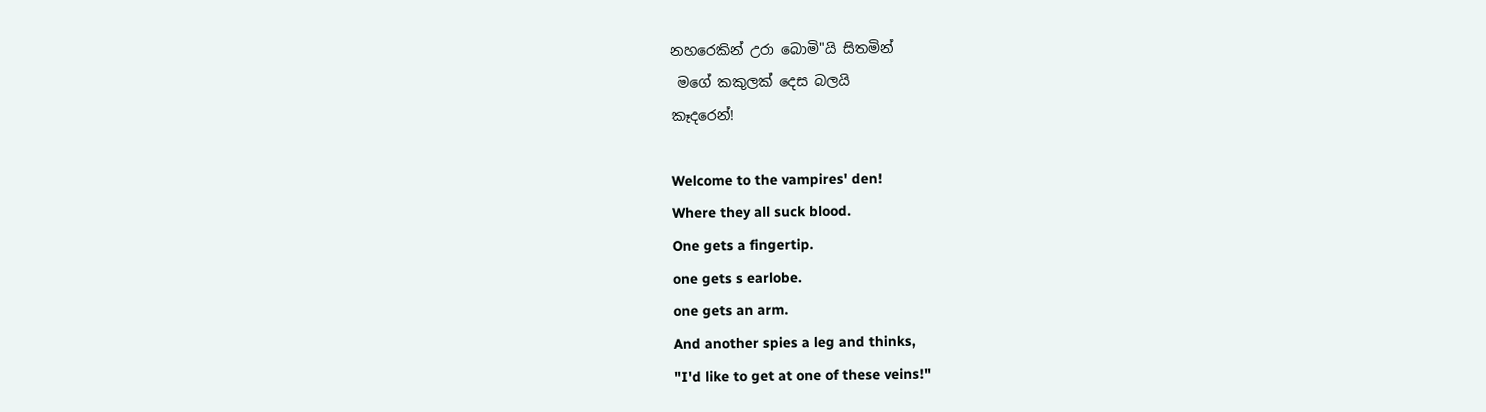නහරෙකින් උරා බොමි"යි සිතමින්
 මගේ කකුලක් දෙස බලයි
කෑදරෙන්!

Welcome to the vampires' den!
Where they all suck blood.
One gets a fingertip.
one gets s earlobe.
one gets an arm.
And another spies a leg and thinks,
"I'd like to get at one of these veins!"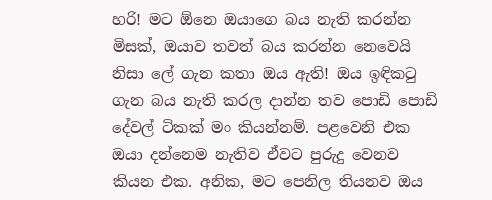හරි! මට ඕනෙ ඔයාගෙ බය නැති කරන්න මිසක්, ඔයාව තවත් බය කරන්න නෙවෙයි නිසා ලේ ගැන කතා ඔය ඇති! ඔය ඉඳිකටු ගැන බය නැති කරල දාන්න තව පොඩි පොඩි දේවල් ටිකක් මං කියන්නම්. පළවෙනි එක ඔයා දන්නෙම නැතිව ඒවට පුරුදු වෙනව කියන එක. අනික, මට පෙනිල තියනව ඔය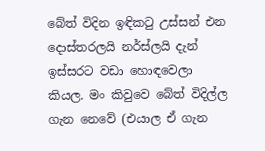බේත් විදින ඉඳිකටු උස්සන් එන දොස්තරලයි නර්ස්ලයි දැන් ඉස්සරට වඩා හොඳවෙලා කියල. මං කිවුවෙ බේත් විදිල්ල ගැන නෙවේ (එයාල ඒ ගැන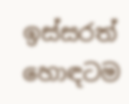ඉස්සරත් හොඳටම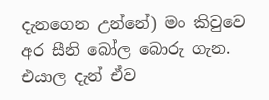දැනගෙන උන්නේ) මං කිවුවෙ අර සීනි බෝල බොරු ගැන. එයාල දැන් ඒව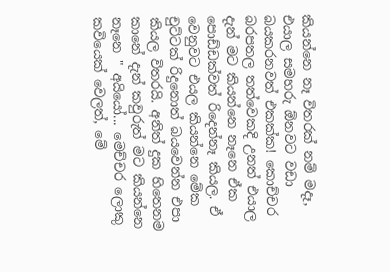කියන්නෙ නෑ විතරක් නම් මදෑ, එයාල සමහරු ඕනවට වඩා බයකරනවත් එකක්ක! කොච්චර බරපතල තත්වෙකදි උනත් එයාල දැන් මට කියන්නෙ නෑනෙ ඒක පොඩ්ඩක්වත් රිදෙන්නෑ කියල. ඒ වෙනුවට එයල කියන්නෙ මේක චුට්ටක් රිදුනොත් බයවෙන්න එපා කියල විතරයි. අනිත් දුක හිතෙනම කානේ දැන් කවුරුත් මට කියන්නෙ නෑනෙ " අයියෝ... මෙච්චර ලොකු කවියෙක් වෙලත්, මේ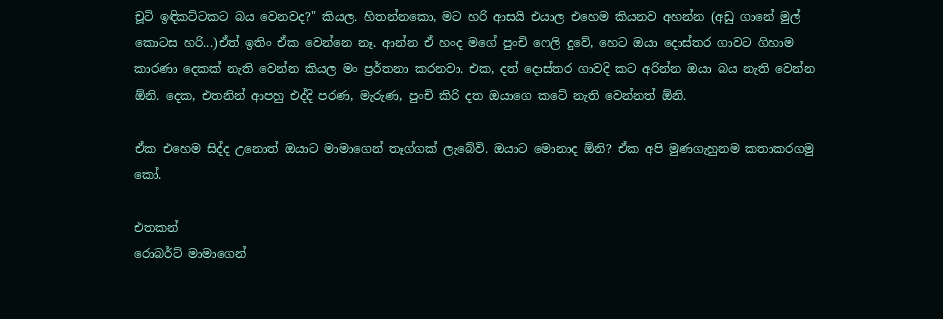චූටි ඉඳිකට්ටකට බය වෙනවද?" කියල. හිතන්නකො, මට හරි ආසයි එයාල එහෙම කියනව අහන්න (අඩු ගානේ මුල් කොටස හරි...)ඒත් ඉතිං ඒක වෙන්නෙ නෑ. ආන්න ඒ හංද මගේ පුංචි ෆෙලි දුවේ, හෙට ඔයා දොස්තර ගාවට ගිහාම කාරණා දෙකක් නැති වෙන්න කියල මං ප්‍රර්තනා කරනවා. එක, දත් දොස්තර ගාවදි කට අරින්න ඔයා බය නැති වෙන්න ඕනි. දෙක, එතනින් ආපහු එද්දි පරණ, මැරුණ, පුංචි කිරි දත ඔයාගෙ කටේ නැති වෙන්නත් ඕනි.

ඒක එහෙම සිද්ද උනොත් ඔයාට මාමාගෙන් තෑග්ගක් ලැබේවි. ඔයාට මොනාද ඕනි? ඒක අපි මුණගැහුනම කතාකරගමු කෝ.

එතකන්
රොබර්ට් මාමාගෙන්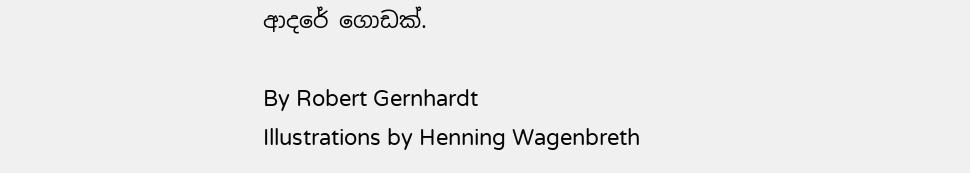ආදරේ ගොඩක්.

By Robert Gernhardt
Illustrations by Henning Wagenbreth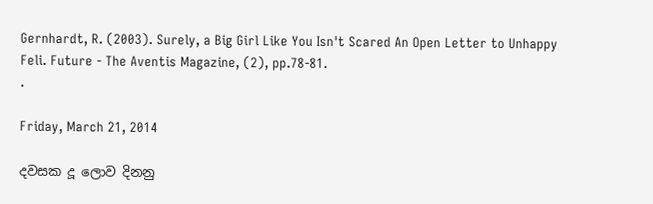Gernhardt, R. (2003). Surely, a Big Girl Like You Isn't Scared An Open Letter to Unhappy Feli. Future - The Aventis Magazine, (2), pp.78-81.
.

Friday, March 21, 2014

දවසක දූ ලොව දිනනු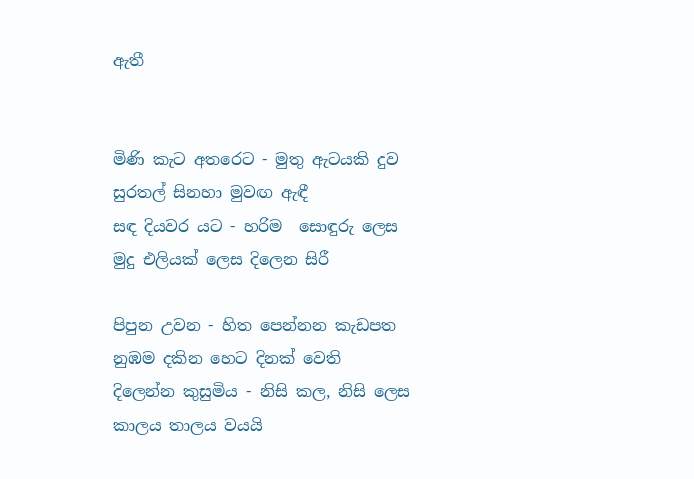ඇතී


මිණි කැට අතරෙට - මුතු ඇටයකි දුව
සුරතල් සිනහා මුවඟ ඇඳී
සඳ දියවර යට - හරිම  සොඳුරු ලෙස
මුදු එලියක් ලෙස දිලෙන සිරී

පිපුන උවන - හිත පෙන්නන කැඩපත
නුඹම දකින හෙට දිනක් වෙති
දිලෙන්න කුසුමිය - නිසි කල, නිසි ලෙස
කාලය තාලය වයයි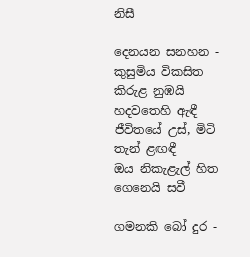නිසී

දෙනයන සනහන - කුසුමිය විකසිත
කිරුළ නුඹයි හදවතෙහි ඇඳී
ජීවිතයේ උස්, මිටි තැන් ළඟඳී
ඔය නිකැළැල් හිත ගෙනෙයි සවී

ගමනකි බෝ දුර -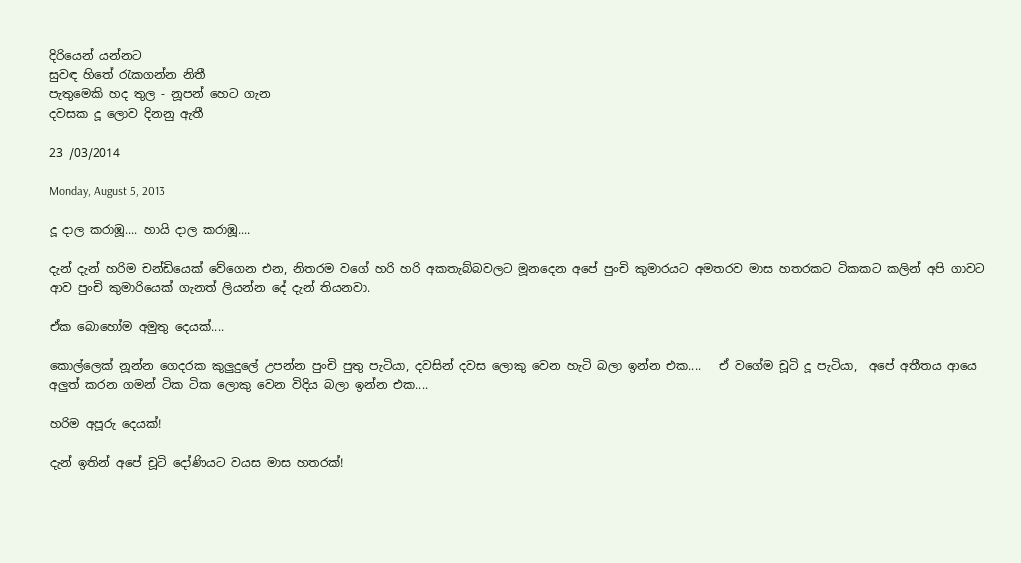දිරියෙන් යන්නට
සුවඳ හිතේ රැකගන්න නිතී
පැතුමෙකි හද තුල - නූපන් හෙට ගැන
දවසක දූ ලොව දිනනු ඇතී

23 /03/2014

Monday, August 5, 2013

දූ දාල කරාඹූ.... හායි දාල කරාඹූ....

දැන් දැන් හරිම චන්ඩියෙක් වේගෙන එන, නිතරම වගේ හරි හරි අකතැබ්බවලට මූනදෙන අපේ පුංචි කුමාරයට අමතරව මාස හතරකට ටිකකට කලින් අපි ගාවට ආව පුංචි කුමාරියෙක් ගැනත් ලියන්න දේ දැන් තියනවා.

ඒක බොහෝම අමුතු දෙයක්....

කොල්ලෙක් නූන්න ගෙදරක කුලුදුලේ උපන්න පුංචි පුතු පැටියා, දවසින් දවස ලොකු වෙන හැටි බලා ඉන්න එක....   ඒ වගේම චූටි දූ පැටියා,  අපේ අතීතය ආයෙ අලුත් කරන ගමන් ටික ටික ලොකු වෙන විදිය බලා ඉන්න එක....

හරිම අපූරු දෙයක්!

දැන් ඉතින් අපේ චූටි දෝණියට වයස මාස හතරක්!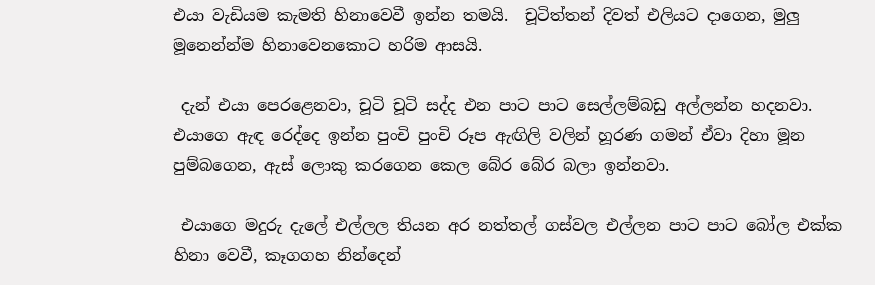එයා වැඩියම කැමති හිනාවෙවී ඉන්න තමයි.  චූටිත්තන් දිවත් එලියට දාගෙන, මුලු මූනෙන්න්ම හිනාවෙනකොට හරිම ආසයි.

 දැන් එයා පෙරළෙනවා, චූටි චූටි සද්ද එන පාට පාට සෙල්ලම්බඩු අල්ලන්න හදනවා. එයාගෙ ඇඳ රෙද්දෙ ඉන්න පුංචි පුංචි රූප ඇඟිලි වලින් හූරණ ගමන් ඒවා දිහා මූන පුම්බගෙන, ඇස් ලොකු කරගෙන කෙල බේර බේර බලා ඉන්නවා.

 එයාගෙ මදුරු දැලේ එල්ලල තියන අර නත්තල් ගස්වල එල්ලන පාට පාට බෝල එක්ක හිනා වෙවී, කෑගගහ නින්දෙන්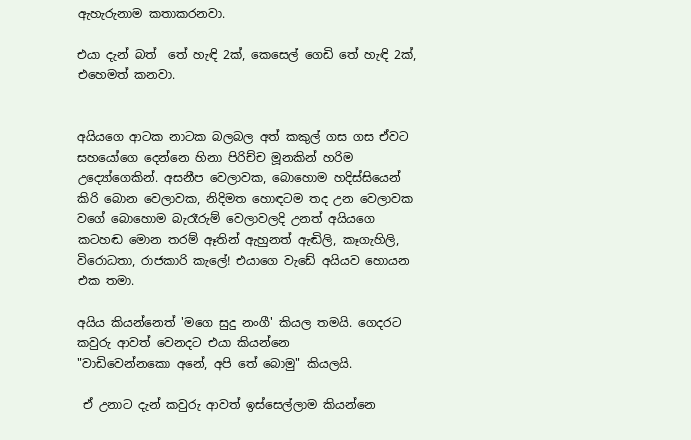ඇහැරුනාම කතාකරනවා.

එයා දැන් බත්  තේ හැඳි 2ක්, කෙසෙල් ගෙඩි තේ හැඳි 2ක්, එහෙමත් කනවා.


අයියගෙ ආටක නාටක බලබල අත් කකුල් ගස ගස ඒවට සහයෝගෙ දෙන්නෙ හිනා පිරිච්ච මූනකින් හරිම උද්‍යෝගෙකින්. අසනීප වෙලාවක, බොහොම හදිස්සියෙන් කිරි බොන වෙලාවක, නිදිමත හොඳටම තද උන වෙලාවක වගේ බොහොම බැරෑරුම් වෙලාවලදි උනත් අයියගෙ කටහඬ මොන තරම් ඈතින් ඇහුනත් ඇඬිලි, කෑගැහිලි, විරොධතා, රාජකාරි කැලේ! එයාගෙ වැඩේ අයියව හොයන එක තමා.

අයිය කියන්නෙත් 'මගෙ සුදු නංගී' කියල තමයි. ගෙදරට කවුරු ආවත් වෙනදට එයා කියන්නෙ
"වාඩිවෙන්නකො අනේ, අපි තේ බොමු" කියලයි.

 ඒ උනාට දැන් කවුරු ආවත් ඉස්සෙල්ලාම කියන්නෙ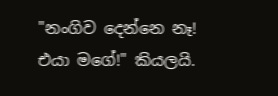"නංගිව දෙන්නෙ නෑ! එයා මගේ!" කියලයි.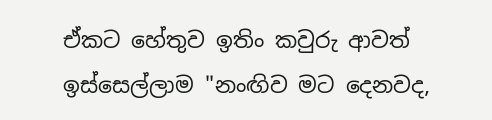ඒකට හේතුව ඉතිං කවුරු ආවත් ඉස්සෙල්ලාම "නංඟිව මට දෙනවද,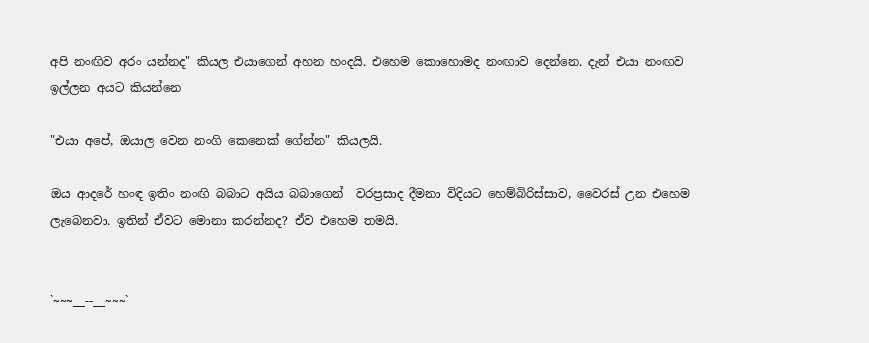අපි නංඟිව අරං යන්නද" කියල එයාගෙන් අහන හංදයි. එහෙම කොහොමද නංඟාව දෙන්නෙ. දැන් එයා නංඟව ඉල්ලන අයට කියන්නෙ

"එයා අපේ, ඔයාල වෙන නංගි කෙනෙක් ගේන්න" කියලයි.

ඔය ආදරේ හංඳ ඉතිං නංඟි බබාට අයිය බබාගෙන්  වරප්‍රසාද දීමනා විදියට හෙම්බිරිස්සාව, වෛරස් උන එහෙම ලැබෙනවා. ඉතින් ඒවට මොනා කරන්නද? ඒව එහෙම තමයි.


`~~~__--__~~~`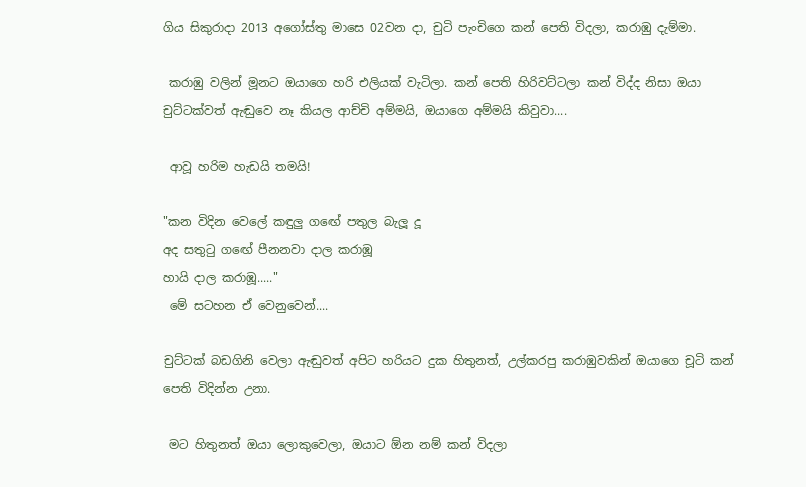ගිය සිකුරාදා 2013 අගෝස්තු මාසෙ 02වන දා, චුටි පැංචිගෙ කන් පෙති විදලා, කරාඹු දැම්මා.

 කරාඹු වලින් මූනට ඔයාගෙ හරි එලියක් වැටිලා. කන් පෙති හිරිවට්ටලා කන් විද්ද නිසා ඔයා චුට්ටක්වත් ඇඬුවෙ නෑ කියල ආච්චි අම්මයි, ඔයාගෙ අම්මයි කිවුවා....

 ආවූ හරිම හැඩයි තමයි!

"කන විදින වෙලේ කඳුලු ගඟේ පතුල බැලූ දූ
අද සතුටු ගඟේ පීනනවා දාල කරාඹූ
හායි දාල කරාඹූ....."
 මේ සටහන ඒ වෙනුවෙන්....

චුට්ටක් බඩගිනි වෙලා ඇඬුවත් අපිට හරියට දුක හිතුනත්, උල්කරපු කරාඹුවකින් ඔයාගෙ චූටි කන් පෙති විදින්න උනා.

 මට හිතුනත් ඔයා ලොකුවෙලා, ඔයාට ඕන නම් කන් විදලා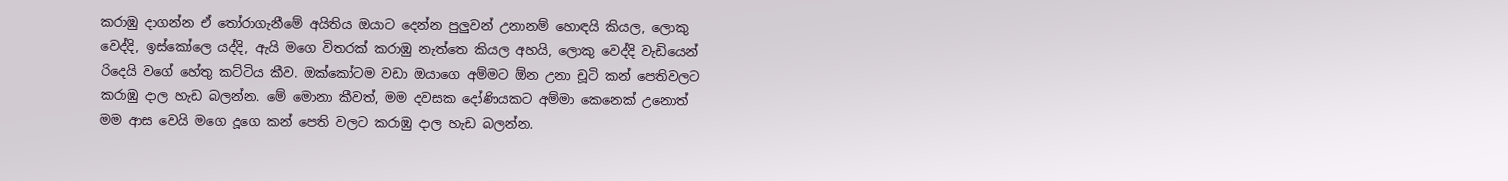කරාඹු දාගන්න ඒ තෝරාගැනීමේ අයිතිය ඔයාට දෙන්න පුලුවන් උනානම් හොඳයි කියල, ලොකු වෙද්දි, ඉස්කෝලෙ යද්දි, ඇයි මගෙ විතරක් කරාඹු නැත්තෙ කියල අහයි, ලොකු වෙද්දි වැඩියෙන් රිදෙයි වගේ හේතු කට්ටිය කීව. ඔක්කෝටම වඩා ඔයාගෙ අම්මට ඕන උනා චූටි කන් පෙතිවලට කරාඹු දාල හැඩ බලන්න. මේ මොනා කීවත්, මම දවසක දෝණියකට අම්මා කෙනෙක් උනොත්  මම ආස වෙයි මගෙ දූගෙ කන් පෙති වලට කරාඹු දාල හැඩ බලන්න.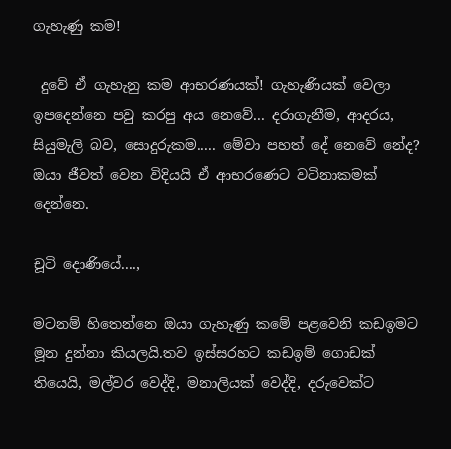ගැහැණු කම!

 දුවේ ඒ ගැහැනු කම ආභරණයක්! ගැහැණියක් වෙලා ඉපදෙන්නෙ පවු කරපු අය නෙවේ... දරාගැනීම, ආදරය, සියුමැලි බව, සොදුරුකම..... මේවා පහත් දේ නෙවේ නේද? ඔයා ජීවත් වෙන විදියයි ඒ ආභරණෙට වටිනාකමක් දෙන්නෙ.

චූටි දොණියේ....,

මටනම් හිතෙන්නෙ ඔයා ගැහැණු කමේ පළවෙනි කඩඉමට මූන දුන්නා කියලයි.තව ඉස්සරහට කඩඉම් ගොඩක් තියෙයි, මල්වර වෙද්දි, මනාලියක් වෙද්දි, දරුවෙක්ට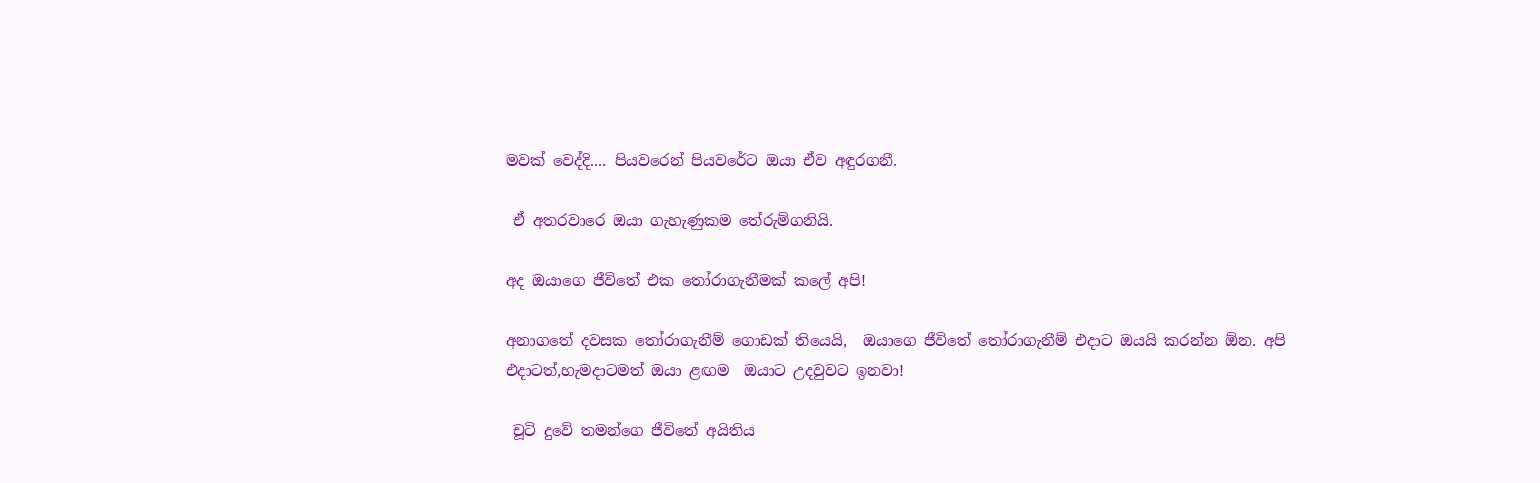මවක් වෙද්දි.... පියවරෙන් පියවරේට ඔයා ඒව අඳුරගනී.

 ඒ අතරවාරෙ ඔයා ගැහැණුකම තේරුම්ගනියි.

අද ඔයාගෙ ජීවිතේ එක තෝරාගැනීමක් කලේ අපි!

අනාගතේ දවසක තෝරාගැනීම් ගොඩක් තියෙයි,  ඔයාගෙ ජීවිතේ තෝරාගැනීම් එදාට ඔයයි කරන්න ඕන. අපි එදාටත්,හැමදාටමත් ඔයා ළඟම  ඔයාට උදවුවට ඉනවා!

 චූටි දුවේ තමන්ගෙ ජීවිතේ අයිතිය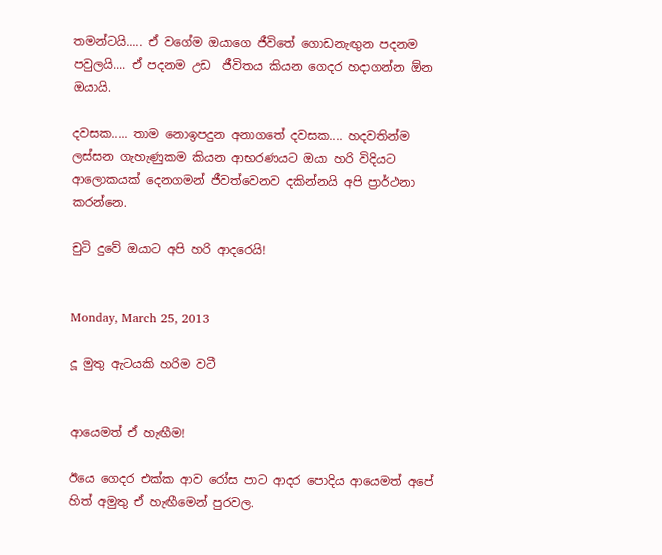තමන්ටයි..... ඒ වගේම ඔයාගෙ ජීවිතේ ගොඩනැඟුන පදනම පවුලයි.... ඒ පදනම උඩ  ජීවිතය කියන ගෙදර හදාගන්න ඕන ඔයායි.

දවසක..... තාම නොඉපදුන අනාගතේ දවසක.... හදවතින්ම ලස්සන ගැහැණුකම කියන ආභරණයට ඔයා හරි විදියට ආලොකයක් දෙනගමන් ජීවත්වෙනව දකින්නයි අපි ප්‍රාර්ථනා කරන්නෙ.

චුටි දුවේ ඔයාට අපි හරි ආදරෙයි!


Monday, March 25, 2013

දූ මුතු ඇටයකි හරිම වටී


ආයෙමත් ඒ හැඟීම!

ඊයෙ ගෙදර එක්ක ආව රෝස පාට ආදර පොදිය ආයෙමත් අපේ හිත් අමුතු ඒ හැඟීමෙන් පුරවල.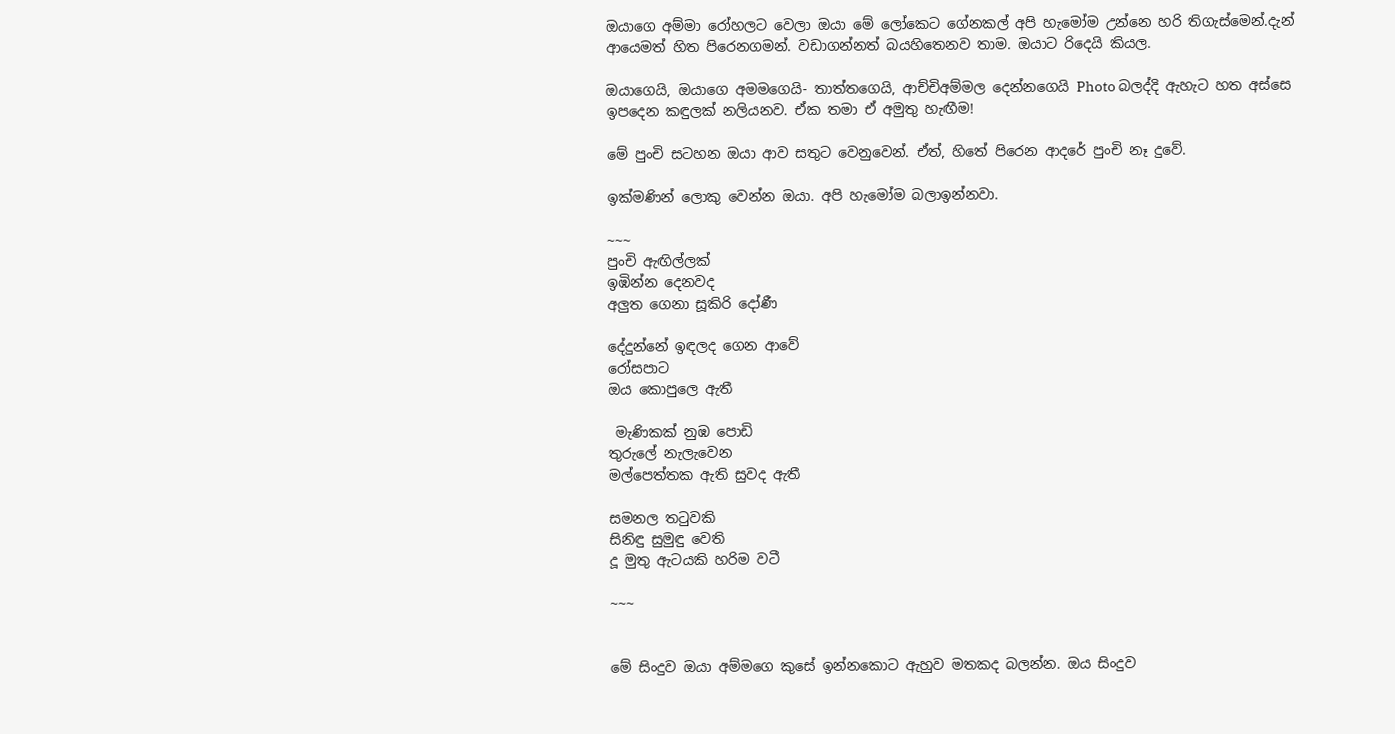ඔයාගෙ අම්මා රෝහලට වෙලා ඔයා මේ ලෝකෙට ගේනකල් අපි හැමෝම උන්නෙ හරි තිගැස්මෙන්.දැන් ආයෙමත් හිත පිරෙනගමන්. වඩාගන්නත් බයහිතෙනව තාම. ඔයාට රිදෙයි කියල.

ඔයාගෙයි, ඔයාගෙ අමමගෙයි- තාත්තගෙයි, ආච්චිඅම්මල දෙන්නගෙයි Photo බලද්දි ඇහැට හත අස්සෙ ඉපදෙන කඳුලක් නලියනව. ඒක තමා ඒ අමුතු හැඟීම!

මේ පුංචි සටහන ඔයා ආව සතුට වෙනුවෙන්. ඒත්, හිතේ පිරෙන ආදරේ පුංචි නෑ දුවේ.

ඉක්මණින් ලොකු වෙන්න ඔයා. අපි හැමෝම බලාඉන්නවා.

~~~
පුංචි ඇඟිල්ලක්
ඉඹින්න දෙනවද
අලුත ගෙනා සූකිරි දෝණී

දේදුන්නේ ඉඳලද ගෙන ආවේ
රෝසපාට
ඔය කොපුලෙ ඇතී

 මැණිකක් නුඹ පොඩි
තුරුලේ නැලැවෙන
මල්පෙත්තක ඇති සුවද ඇතී

සමනල තටුවකි
සිනිඳු සුමුඳු වෙති
දූ මුතු ඇටයකි හරිම වටී

~~~


මේ සිංදුව ඔයා අම්මගෙ කුසේ ඉන්නකොට ඇහුව මතකද බලන්න. ඔය සිංදුව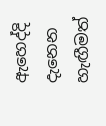ඇහෙද්දි දැනෙන හැඟීමත්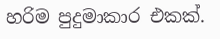හරිම පුදුමාකාර එකක්.